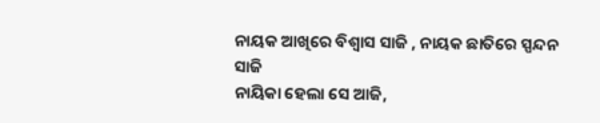ନାୟକ ଆଖିରେ ବିଶ୍ୱାସ ସାଜି , ନାୟକ ଛାତିରେ ସ୍ପନ୍ଦନ ସାଜି
ନାୟିକା ହେଲା ସେ ଆଜି,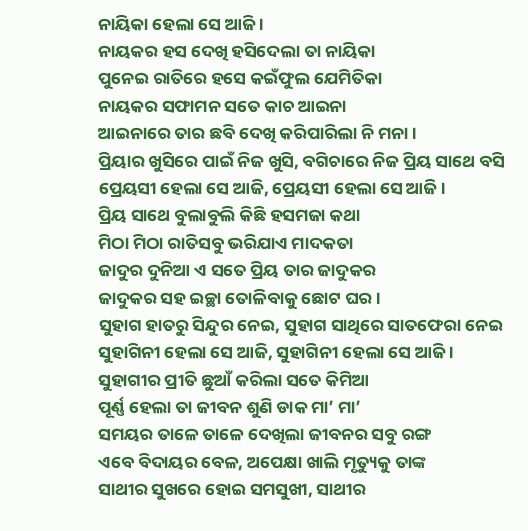ନାୟିକା ହେଲା ସେ ଆଜି ।
ନାୟକର ହସ ଦେଖି ହସିଦେଲା ତା ନାୟିକା
ପୁନେଇ ରାତିରେ ହସେ କଇଁଫୁଲ ଯେମିତିକା
ନାୟକର ସଫାମନ ସତେ କାଚ ଆଇନା
ଆଇନାରେ ତାର ଛବି ଦେଖି କରିପାରିଲା ନି ମନା ।
ପ୍ରିୟାର ଖୁସିରେ ପାଇଁ ନିଜ ଖୁସି, ବଗିଚାରେ ନିଜ ପ୍ରିୟ ସାଥେ ବସି
ପ୍ରେୟସୀ ହେଲା ସେ ଆଜି, ପ୍ରେୟସୀ ହେଲା ସେ ଆଜି ।
ପ୍ରିୟ ସାଥେ ବୁଲାବୁଲି କିଛି ହସମଜା କଥା
ମିଠା ମିଠା ରାତିସବୁ ଭରିଯାଏ ମାଦକତା
ଜାଦୁର ଦୁନିଆ ଏ ସତେ ପ୍ରିୟ ତାର ଜାଦୁକର
ଜାଦୁକର ସହ ଇଚ୍ଛା ତୋଳିବାକୁ ଛୋଟ ଘର ।
ସୁହାଗ ହାତରୁ ସିନ୍ଦୁର ନେଇ, ସୁହାଗ ସାଥିରେ ସାତଫେରା ନେଇ
ସୁହାଗିନୀ ହେଲା ସେ ଆଜି, ସୁହାଗିନୀ ହେଲା ସେ ଆଜି ।
ସୁହାଗୀର ପ୍ରୀତି ଛୁଆଁ କରିଲା ସତେ କିମିଆ
ପୂର୍ଣ୍ଣ ହେଲା ତା ଜୀବନ ଶୁଣି ଡାକ ମା’ ମା’
ସମୟର ତାଳେ ତାଳେ ଦେଖିଲା ଜୀବନର ସବୁ ରଙ୍ଗ
ଏବେ ବିଦାୟର ବେଳ, ଅପେକ୍ଷା ଖାଲି ମୃତ୍ୟୁକୁ ତାଙ୍କ
ସାଥୀର ସୁଖରେ ହୋଇ ସମସୁଖୀ, ସାଥୀର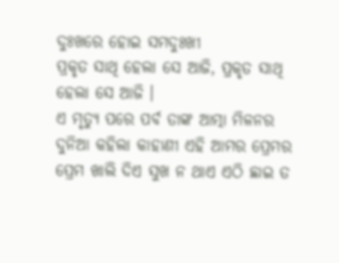ଦୁଃଖରେ ହୋଇ ସମଦୁଃଖୀ
ପ୍ରକୃତ ସାଥି ହେଲା ସେ ଆଜି, ପ୍ରକୃତ ସାଥି ହେଲା ସେ ଆଜି ।
ଏ ମୃତ୍ୟୁ ପରେ ପର୍ବ ତାଙ୍କ ଆତ୍ମା ମିଳନର
ଦୁନିଆ କହିଲା କାହାଣୀ ଏହି ଆମର ପ୍ରେମର
ପ୍ରେମ ଖାଲି ଦିଏ ସୁଖ ନ ଥାଏ ଏଠି ଛାଇ ତ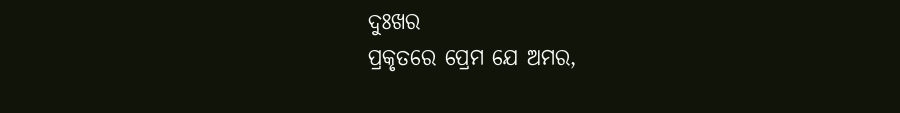ଦୁଃଖର
ପ୍ରକୃତରେ ପ୍ରେମ ଯେ ଅମର,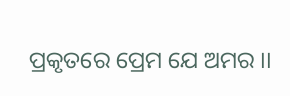ପ୍ରକୃତରେ ପ୍ରେମ ଯେ ଅମର ।।